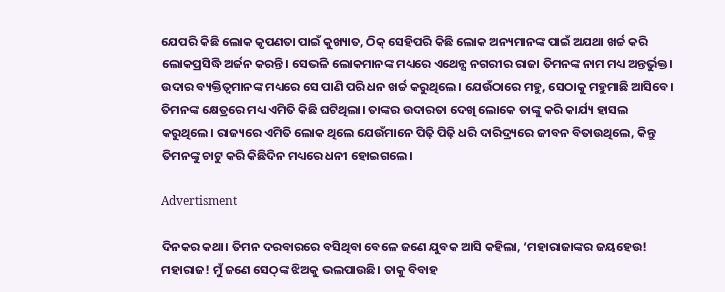ଯେପରି କିଛି ଲୋକ କୃପଣତା ପାଇଁ କୁଖ୍ୟାତ, ଠିକ୍ ସେହିପରି କିଛି ଲୋକ ଅନ୍ୟମାନଙ୍କ ପାଇଁ ଅଯଥା ଖର୍ଚ୍ଚ କରି ଲୋକପ୍ରସିଦ୍ଧି ଅର୍ଜନ କରନ୍ତି। ସେଭଳି ଲୋକମାନଙ୍କ ମଧ୍ୟରେ ଏଥେନ୍ସ ନଗରୀର ରାଜା ତିମନଙ୍କ ନାମ ମଧ୍ୟ ଅନ୍ତର୍ଭୁକ୍ତ। ଉଦାର ବ୍ୟକ୍ତିତ୍ବମାନଙ୍କ ମଧ୍ୟରେ ସେ ପାଣି ପରି ଧନ ଖର୍ଚ୍ଚ କରୁଥିଲେ। ଯେଉଁଠାରେ ମହୁ, ସେଠାକୁ ମହୁମାଛି ଆସିବେ। ତିମନଙ୍କ କ୍ଷେତ୍ରରେ ମଧ୍ୟ ଏମିତି କିଛି ଘଟିଥିଲା। ତାଙ୍କର ଉଦାରତା ଦେଖି ଲୋକେ ତାଙ୍କୁ କରି କାର୍ଯ୍ୟ ହାସଲ କରୁଥିଲେ। ରାଜ୍ୟରେ ଏମିତି ଲୋକ ଥିଲେ ଯେଉଁମାନେ ପିଢ଼ି ପିଢ଼ି ଧରି ଦାରିଦ୍ର୍ୟରେ ଜୀବନ ବିତାଉଥିଲେ, କିନ୍ତୁ ତିମନଙ୍କୁ ଚାଟୁ କରି କିଛିଦିନ ମଧ୍ୟରେ ଧନୀ ହୋଇଗଲେ।

Advertisment

ଦିନକର କଥା। ତିମନ ଦରବାରରେ ବସିଥିବା ବେଳେ ଜଣେ ଯୁବକ ଆସି କହିଲା, ‘ମହାରାଜାଙ୍କର ଜୟହେଉ! ମହାରାଜ! ମୁଁ ଜଣେ ସେଠ୍‌ଙ୍କ ଝିଅକୁ ଭଲପାଉଛି। ତାକୁ ବିବାହ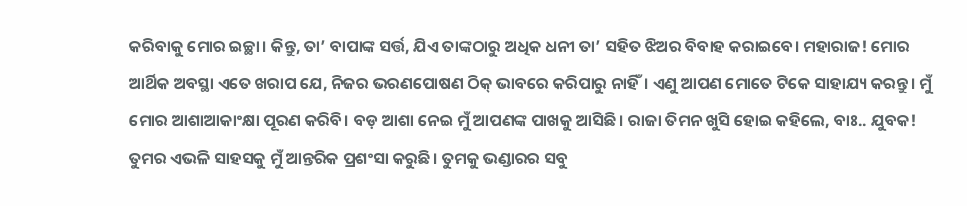କରିବାକୁ ମୋର ଇଚ୍ଛା। କିନ୍ତୁ, ତା’ ବାପାଙ୍କ ସର୍ତ୍ତ, ଯିଏ ତାଙ୍କଠାରୁ ଅଧିକ ଧନୀ ତା’ ସହିତ ଝିଅର ବିବାହ କରାଇବେ। ମହାରାଜ! ମୋର ଆର୍ଥିକ ଅବସ୍ଥା ଏତେ ଖରାପ ଯେ, ନିଜର ଭରଣପୋଷଣ ଠିକ୍‌ ଭାବରେ କରିପାରୁ ନାହିଁ। ଏଣୁ ଆପଣ ମୋତେ ଟିକେ ସାହାଯ୍ୟ କରନ୍ତୁ। ମୁଁ ମୋର ଆଶାଆକାଂକ୍ଷା ପୂରଣ କରିବି। ବଡ଼ ଆଶା ନେଇ ମୁଁ ଆପଣଙ୍କ ପାଖକୁ ଆସିଛି। ରାଜା ତିମନ ଖୁସି ହୋଇ କହିଲେ, ବାଃ.. ଯୁବକ! ତୁମର ଏଭଳି ସାହସକୁ ମୁଁ ଆନ୍ତରିକ ପ୍ରଶଂସା କରୁଛି। ତୁମକୁ ଭଣ୍ଡାରର ସବୁ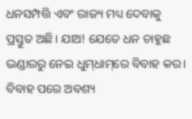ଧନସମ୍ପତ୍ତି ଏବଂ ରାଜ୍ୟ ମଧ୍ୟ ଦେବାକୁ ପ୍ରସ୍ତୁତ ଅଛି। ଯାଅ! ଯେତେ ଧନ ଚାହୁଛ ଭଣ୍ଡାରରୁ ନେଇ ଧୁମ୍‌ଧାମ୍‌ରେ ବିବାହ କର। ବିବାହ ପରେ ଅବଶ୍ୟ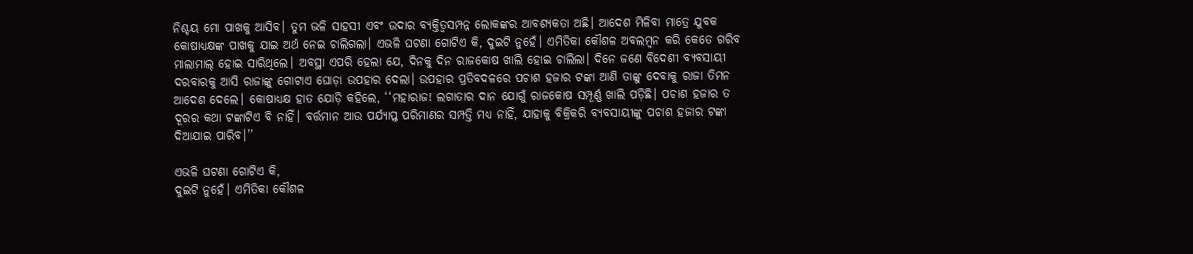ନିଶ୍ଚୟ ମୋ ପାଖକୁ ଆସିବ। ତୁମ ଭଳି ସାହସୀ ଏବଂ ଉଦାର ବ୍ୟକ୍ତିତ୍ବସମ୍ପନ୍ନ ଲୋକଙ୍କର ଆବଶ୍ୟକତା ଅଛି। ଆଦେଶ ମିଳିବା ମାତ୍ରେ ଯୁବକ କୋଷାଧ୍ୟକ୍ଷଙ୍କ ପାଖକୁ ଯାଇ ଅର୍ଥ ନେଇ ଚାଲିଗଲା। ଏଭଳି ଘଟଣା ଗୋଟିଏ କି, ଦୁଇଟି ନୁହେଁ। ଏମିତିକା କୌଶଳ ଅବଲମ୍ବନ କରି କେତେ ଗରିବ ମାଲାମାଲ୍ ହୋଇ ସାରିଥିଲେ। ଅବସ୍ଥା ଏପରି ହେଲା ଯେ, ଦିନକୁ ଦିନ ରାଜକୋଷ ଖାଲି ହୋଇ ଚାଲିଲା। ଦିନେ ଜଣେ ବିଦେଶୀ ବ୍ୟବସାୟୀ ଦରବାରକୁ ଆସି ରାଜାଙ୍କୁ ଗୋଟାଏ ଘୋଡ଼ା ଉପହାର ଦେଲା। ଉପହାର ପ୍ରତିବଦଳରେ ପଚାଶ ହଜାର ଟଙ୍କା ଆଣି ତାଙ୍କୁ ଦେବାକୁ ରାଜା ତିମନ ଆଦେଶ ଦେଲେ। କୋଷାଧ୍ୟକ୍ଷ ହାତ ଯୋଡ଼ି କହିଲେ, ‘‘ମହାରାଜ! ଲଗାତାର ଦାନ ଯୋଗୁଁ ରାଜକୋଷ ସମ୍ପୂର୍ଣ୍ଣ ଖାଲି ପଡ଼ିଛି। ପଚାଶ ହଜାର ତ ଦୂରର କଥା ଟଙ୍କାଟିଏ ବି ନାହିଁ। ବର୍ତ୍ତମାନ ଆଉ ପର୍ଯ୍ୟାପ୍ତ ପରିମାଣର ସମ୍ପତ୍ତି ମଧ୍ୟ ନାହିଁ, ଯାହାକୁ ବିକ୍ରିକରି ବ୍ୟବସାୟୀଙ୍କୁ ପଚାଶ ହଜାର ଟଙ୍କା ଦିଆଯାଇ ପାରିବ।’’

ଏଭଳି ଘଟଣା ଗୋଟିଏ କି,
ଦୁଇଟି ନୁହେଁ। ଏମିତିକା କୌଶଳ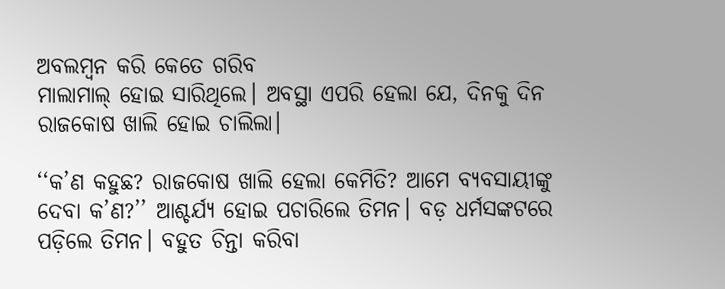ଅବଲମ୍ବନ କରି କେତେ ଗରିବ
ମାଲାମାଲ୍ ହୋଇ ସାରିଥିଲେ। ଅବସ୍ଥା ଏପରି ହେଲା ଯେ, ଦିନକୁ ଦିନ ରାଜକୋଷ ଖାଲି ହୋଇ ଚାଲିଲା।

‘‘କ’ଣ କହୁଛ? ରାଜକୋଷ ଖାଲି ହେଲା କେମିତି? ଆମେ ବ୍ୟବସାୟୀଙ୍କୁ ଦେବା କ’ଣ?’’ ଆଶ୍ଚର୍ଯ୍ୟ ହୋଇ ପଚାରିଲେ ତିମନ। ବଡ଼ ଧର୍ମସଙ୍କଟରେ ପଡ଼ିଲେ ତିମନ। ବହୁତ ଚିନ୍ତା କରିବା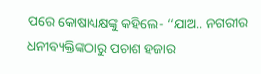ପରେ କୋଷାଧ୍ୟକ୍ଷଙ୍କୁ କହିଲେ- ‘‘ଯାଅ.. ନଗରୀର ଧନୀବ୍ୟକ୍ତିଙ୍କଠାରୁ ପଚାଶ ହଜାର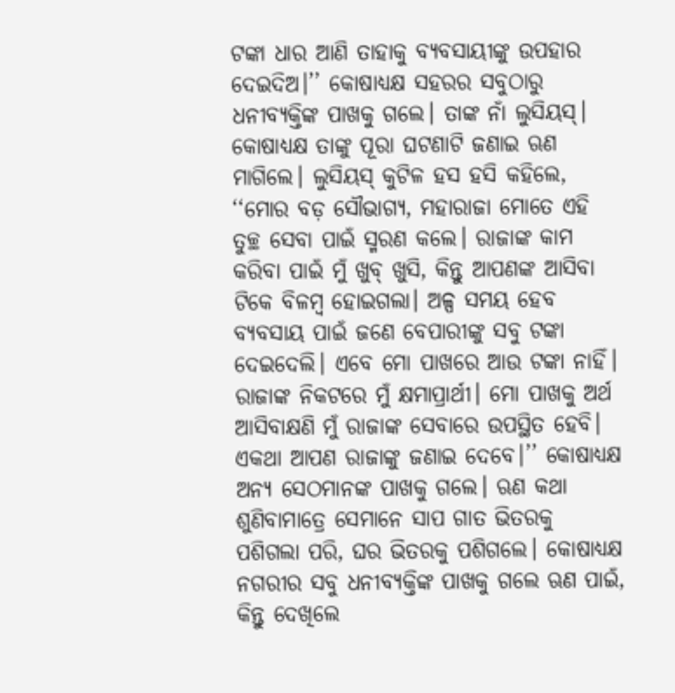ଟଙ୍କା ଧାର ଆଣି ତାହାକୁ ବ୍ୟବସାୟୀଙ୍କୁ ଉପହାର ଦେଇଦିଅ।’’ କୋଷାଧ୍ୟକ୍ଷ ସହରର ସବୁଠାରୁ ଧନୀବ୍ୟକ୍ତିଙ୍କ ପାଖକୁ ଗଲେ। ତାଙ୍କ ନାଁ ଲୁସିୟସ୍। କୋଷାଧ୍ୟକ୍ଷ ତାଙ୍କୁ ପୂରା ଘଟଣାଟି ଜଣାଇ ଋଣ ମାଗିଲେ। ଲୁସିୟସ୍ କୁଟିଳ ହସ ହସି କହିଲେ, ‘‘ମୋର ବଡ଼ ସୌଭାଗ୍ୟ, ମହାରାଜା ମୋତେ ଏହି ତୁଚ୍ଛ ସେବା ପାଇଁ ସ୍ମରଣ କଲେ। ରାଜାଙ୍କ କାମ କରିବା ପାଇଁ ମୁଁ ଖୁବ୍‌ ଖୁସି, କିନ୍ତୁ ଆପଣଙ୍କ ଆସିବା ଟିକେ ବିଳମ୍ବ ହୋଇଗଲା। ଅଳ୍ପ ସମୟ ହେବ ବ୍ୟବସାୟ ପାଇଁ ଜଣେ ବେପାରୀଙ୍କୁ ସବୁ ଟଙ୍କା ଦେଇଦେଲି। ଏବେ ମୋ ପାଖରେ ଆଉ ଟଙ୍କା ନାହିଁ। ରାଜାଙ୍କ ନିକଟରେ ମୁଁ କ୍ଷମାପ୍ରାର୍ଥୀ। ମୋ ପାଖକୁ ଅର୍ଥ ଆସିବାକ୍ଷଣି ମୁଁ ରାଜାଙ୍କ ସେବାରେ ଉପସ୍ଥିତ ହେବି। ଏକଥା ଆପଣ ରାଜାଙ୍କୁ ଜଣାଇ ଦେବେ।’’ କୋଷାଧ୍ୟକ୍ଷ ଅନ୍ୟ ସେଠମାନଙ୍କ ପାଖକୁ ଗଲେ। ଋଣ କଥା ଶୁଣିବାମାତ୍ରେ ସେମାନେ ସାପ ଗାତ ଭିତରକୁ ପଶିଗଲା ପରି, ଘର ଭିତରକୁ ପଶିଗଲେ। କୋଷାଧ୍ୟକ୍ଷ ନଗରୀର ସବୁ ଧନୀବ୍ୟକ୍ତିଙ୍କ ପାଖକୁ ଗଲେ ଋଣ ପାଇଁ, କିନ୍ତୁ ଦେଖିଲେ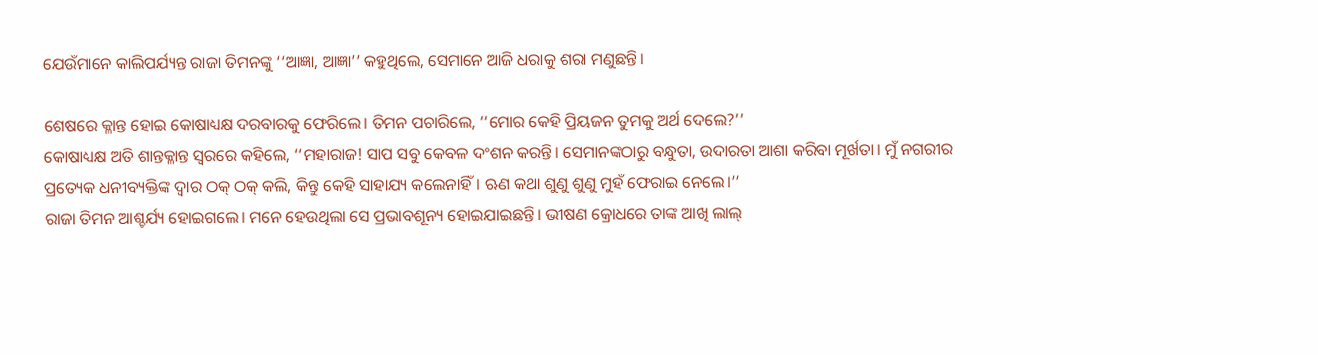ଯେଉଁମାନେ କାଲିପର୍ଯ୍ୟନ୍ତ ରାଜା ତିମନଙ୍କୁ ‘‘ଆଜ୍ଞା, ଆଜ୍ଞା’’ କହୁଥିଲେ, ସେମାନେ ଆଜି ଧରାକୁ ଶରା ମଣୁଛନ୍ତି।

ଶେଷରେ ‌କ୍ଳାନ୍ତ ହୋଇ କୋଷାଧ୍ୟକ୍ଷ ଦରବାରକୁ ଫେରିଲେ। ତିମନ ପଚାରିଲେ, ‘‘ମୋର କେହି ପ୍ରିୟଜନ ତୁମକୁ ଅର୍ଥ ଦେଲେ?’’
କୋଷାଧ୍ୟକ୍ଷ ଅତି ଶାନ୍ତକ୍ଳାନ୍ତ ସ୍ୱରରେ କହିଲେ, ‘‘ମହାରାଜ! ସାପ ସବୁ କେବଳ ଦଂଶନ କରନ୍ତି। ସେମାନଙ୍କଠାରୁ ବନ୍ଧୁତା, ଉଦାରତା ଆଶା କରିବା ମୂର୍ଖତା। ମୁଁ ନଗରୀର ପ୍ରତ୍ୟେକ ଧନୀବ୍ୟକ୍ତିଙ୍କ ଦ୍ୱାର ଠକ୍ ଠକ୍ କଲି, କିନ୍ତୁ କେହି ସାହାଯ୍ୟ କଲେନାହିଁ। ଋଣ କଥା ଶୁଣୁ ଶୁଣୁ ମୁହଁ ଫେରାଇ ନେଲେ।’’
ରାଜା ତିମନ ଆଶ୍ଚର୍ଯ୍ୟ ହୋଇଗଲେ। ମନେ ହେଉଥିଲା ସେ ପ୍ରଭାବଶୂନ୍ୟ ହୋଇଯାଇଛନ୍ତି। ଭୀଷଣ କ୍ରୋଧରେ ତାଙ୍କ ଆଖି ଲାଲ୍‌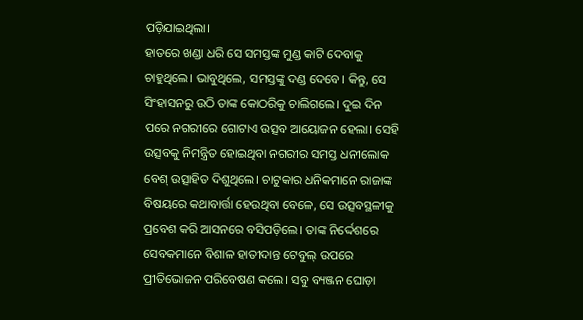ପଡ଼ିଯାଇଥିଲା।
ହାତରେ ଖଣ୍ଡା ଧରି ସେ ସମସ୍ତଙ୍କ ମୁଣ୍ଡ କାଟି ଦେବାକୁ ଚାହୁଥିଲେ। ଭାବୁଥିଲେ, ସମସ୍ତଙ୍କୁ ଦଣ୍ଡ ଦେବେ। କିନ୍ତୁ, ସେ ସିଂହାସନରୁ ଉଠି ତାଙ୍କ କୋଠରିକୁ ଚାଲିଗଲେ। ଦୁଇ ଦିନ ପରେ ନଗରୀରେ ଗୋଟାଏ ଉତ୍ସବ ଆୟୋଜନ ହେଲା। ସେହି ଉତ୍ସବକୁ ନିମନ୍ତ୍ରିତ ହୋଇଥିବା ନଗରୀର ସମସ୍ତ ଧନୀଲୋକ ବେଶ୍‌ ଉତ୍ସାହିତ ଦିଶୁଥିଲେ। ଚାଟୁକାର ଧନିକମାନେ ରାଜାଙ୍କ ବିଷୟରେ କଥାବାର୍ତ୍ତା ହେଉଥିବା ବେଳେ, ସେ ଉତ୍ସବସ୍ଥଳୀକୁ ପ୍ରବେଶ କରି ଆସନରେ ବସିପଡ଼ିଲେ। ତାଙ୍କ ନିର୍ଦ୍ଦେଶରେ ସେବକମାନେ ବିଶାଳ ହାତୀଦାନ୍ତ ଟେବୁଲ୍‌ ଉପରେ ପ୍ରୀତିଭୋଜନ ପରିବେଷଣ କଲେ। ସବୁ ବ୍ୟଞ୍ଜନ ଘୋଡ଼ା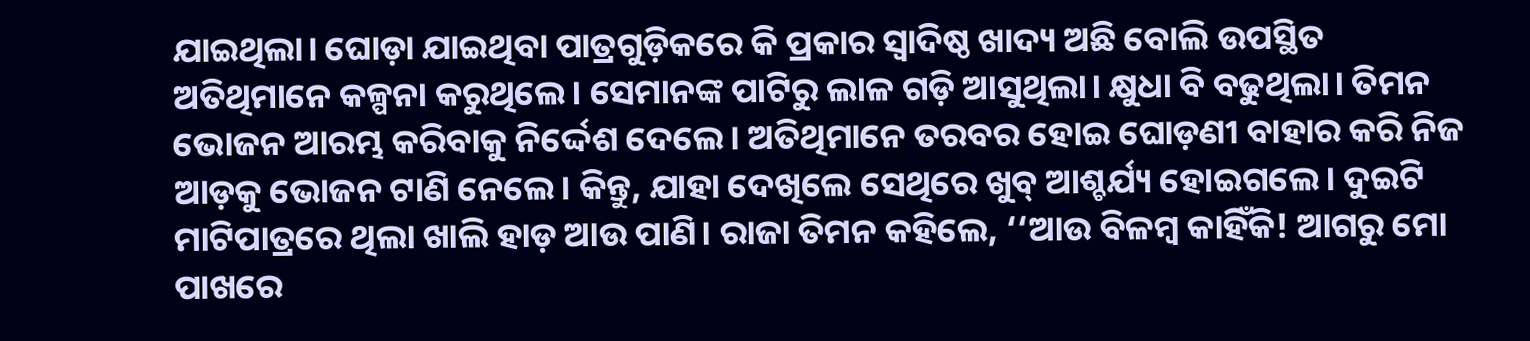ଯାଇଥିଲା। ଘୋଡ଼ା ଯାଇଥିବା ପାତ୍ରଗୁଡ଼ିକରେ କି ପ୍ରକାର ସ୍ୱାଦିଷ୍ଠ ଖାଦ୍ୟ ଅଛି ବୋଲି ଉପସ୍ଥିତ ଅତିଥିମାନେ କଳ୍ପନା କରୁଥିଲେ। ସେମାନଙ୍କ ପାଟିରୁ ଲାଳ ଗଡ଼ି ଆସୁଥିଲା। କ୍ଷୁଧା ବି ବଢୁଥିଲା। ତିମନ ଭୋଜନ ଆରମ୍ଭ କରିବାକୁ ନିର୍ଦ୍ଦେଶ ଦେଲେ। ଅତିଥିମାନେ ତରବର ହୋଇ ଘୋଡ଼ଣୀ ବାହାର କରି ନିଜ ଆଡ଼କୁ ଭୋଜନ ଟାଣି ନେଲେ। କିନ୍ତୁ, ଯାହା ଦେଖିଲେ ସେଥିରେ ଖୁବ୍‌ ଆଶ୍ଚର୍ଯ୍ୟ ହୋଇଗଲେ। ଦୁଇଟି ମାଟିପାତ୍ରରେ ଥିଲା ଖାଲି ହାଡ଼ ଆଉ ପାଣି। ରାଜା ତିମନ କହିଲେ, ‘‘ଆଉ ବିଳମ୍ବ କାହିଁକି! ଆଗରୁ ମୋ ପାଖରେ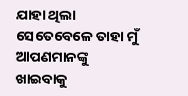ଯାହା ଥିଲା ସେତେବେଳେ ତାହା ମୁଁ ଆପଣମାନଙ୍କୁ ଖାଇବାକୁ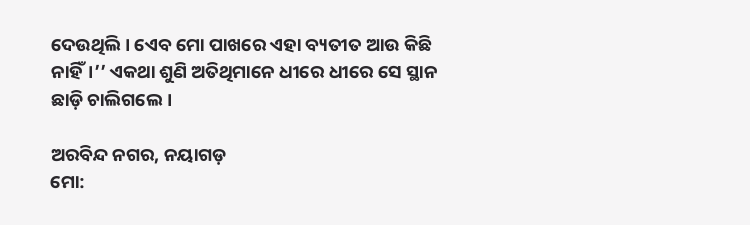ଦେଉଥିଲି। ଏ‌େବ ମୋ ପାଖରେ ଏହା ବ୍ୟତୀତ ଆଉ କିଛି ନାହିଁ।’’ ଏକଥା ଶୁଣି ଅତିଥିମା‌ନେ ଧୀରେ ଧୀରେ ସେ ସ୍ଥାନ ଛାଡ଼ି ଚାଲିଗଲେ।

ଅରବିନ୍ଦ ନଗର, ନୟାଗଡ଼
ମୋ: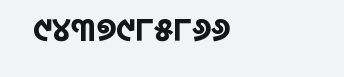୯୪୩୭୯୮୫୮୬୬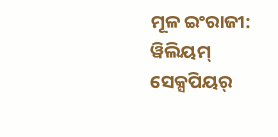ମୂଳ ଇଂରାଜୀ: ୱିଲିୟମ୍ ସେକ୍ସପିୟର୍‌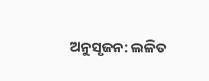ଅନୁସୃଜନ: ଲଳିତ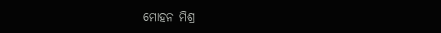ମୋହନ ମିଶ୍ର